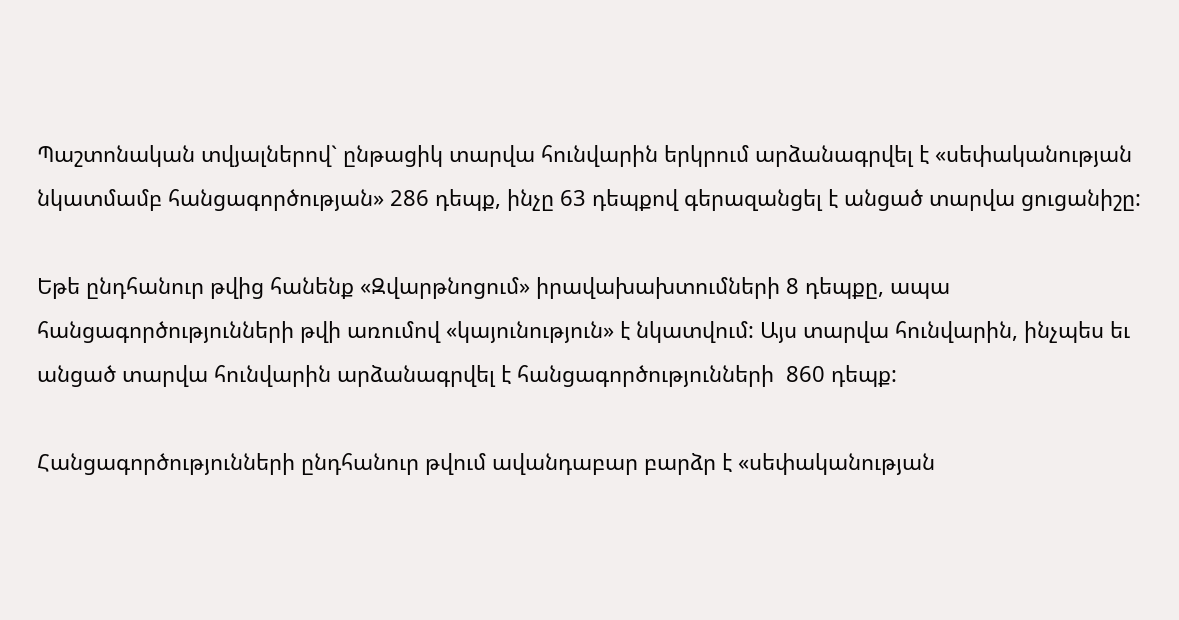Պաշտոնական տվյալներով` ընթացիկ տարվա հունվարին երկրում արձանագրվել է «սեփականության նկատմամբ հանցագործության» 286 դեպք, ինչը 63 դեպքով գերազանցել է անցած տարվա ցուցանիշը:

Եթե ընդհանուր թվից հանենք «Զվարթնոցում» իրավախախտումների 8 դեպքը, ապա հանցագործությունների թվի առումով «կայունություն» է նկատվում: Այս տարվա հունվարին, ինչպես եւ անցած տարվա հունվարին արձանագրվել է հանցագործությունների  860 դեպք:

Հանցագործությունների ընդհանուր թվում ավանդաբար բարձր է «սեփականության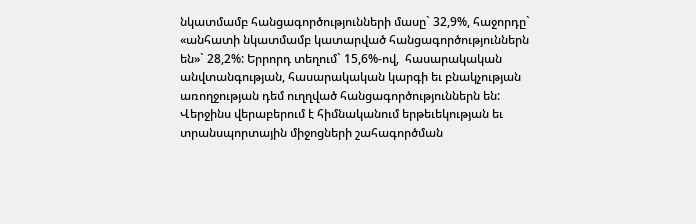նկատմամբ հանցագործությունների մասը` 32,9%, հաջորդը` «անհատի նկատմամբ կատարված հանցագործություններն են»` 28,2%: Երրորդ տեղում` 15,6%-ով,  հասարակական անվտանգության, հասարակական կարգի եւ բնակչության առողջության դեմ ուղղված հանցագործություններն են: Վերջինս վերաբերում է հիմնականում երթեւեկության եւ տրանսպորտային միջոցների շահագործման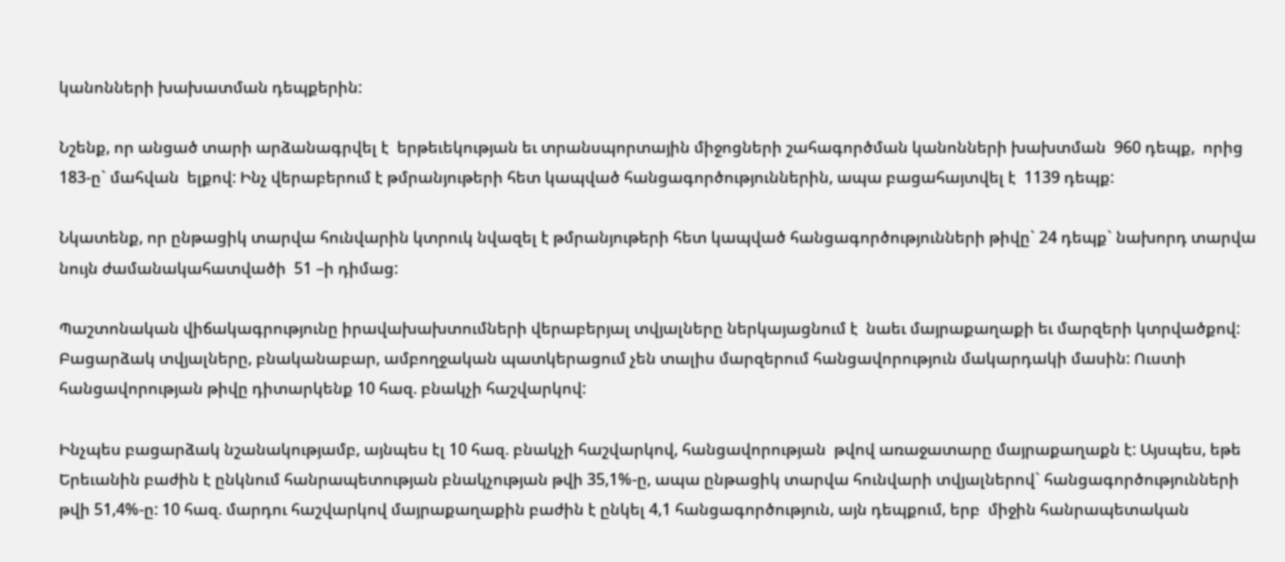կանոնների խախատման դեպքերին:

Նշենք, որ անցած տարի արձանագրվել է  երթեւեկության եւ տրանսպորտային միջոցների շահագործման կանոնների խախտման  960 դեպք,  որից 183-ը` մահվան  ելքով: Ինչ վերաբերում է թմրանյութերի հետ կապված հանցագործություններին, ապա բացահայտվել է  1139 դեպք:

Նկատենք, որ ընթացիկ տարվա հունվարին կտրուկ նվազել է թմրանյութերի հետ կապված հանցագործությունների թիվը` 24 դեպք` նախորդ տարվա նույն ժամանակահատվածի  51 –ի դիմաց:

Պաշտոնական վիճակագրությունը իրավախախտումների վերաբերյալ տվյալները ներկայացնում է  նաեւ մայրաքաղաքի եւ մարզերի կտրվածքով: Բացարձակ տվյալները, բնականաբար, ամբողջական պատկերացում չեն տալիս մարզերում հանցավորություն մակարդակի մասին: Ուստի հանցավորության թիվը դիտարկենք 10 հազ. բնակչի հաշվարկով:

Ինչպես բացարձակ նշանակությամբ, այնպես էլ 10 հազ. բնակչի հաշվարկով, հանցավորության  թվով առաջատարը մայրաքաղաքն է: Այսպես, եթե Երեւանին բաժին է ընկնում հանրապետության բնակչության թվի 35,1%-ը, ապա ընթացիկ տարվա հունվարի տվյալներով` հանցագործությունների թվի 51,4%-ը: 10 հազ. մարդու հաշվարկով մայրաքաղաքին բաժին է ընկել 4,1 հանցագործություն, այն դեպքում, երբ  միջին հանրապետական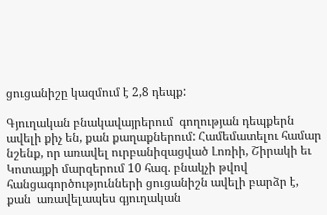ցուցանիշը կազմում է 2,8 դեպք:

Գյուղական բնակավայրերում  գողության դեպքերն ավելի քիչ են, քան քաղաքներում: Համեմատելու համար նշենք, որ առավել ուրբանիզացված Լոռիի, Շիրակի եւ Կոտայքի մարզերում 10 հազ. բնակչի թվով հանցագործությունների ցուցանիշն ավելի բարձր է, քան  առավելապես գյուղական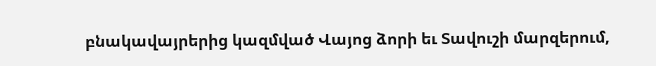բնակավայրերից կազմված Վայոց ձորի եւ Տավուշի մարզերում,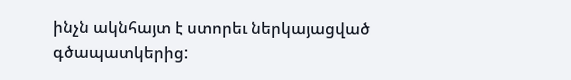ինչն ակնհայտ է ստորեւ ներկայացված գծապատկերից: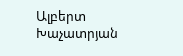Ալբերտ Խաչատրյան